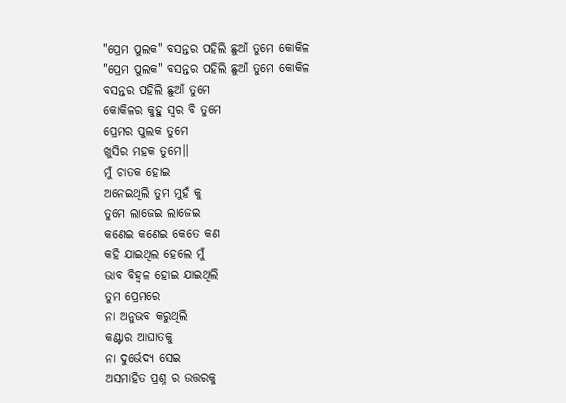"ପ୍ରେମ ପୁଲକ" ବସନ୍ତର ପହିଲି ଛୁଆଁ ତୁମେ କୋକିଳ
"ପ୍ରେମ ପୁଲକ" ବସନ୍ତର ପହିଲି ଛୁଆଁ ତୁମେ କୋକିଳ
ବସନ୍ତର ପହିଲି ଛୁଆଁ ତୁମେ
କୋକିଳର କୁହୁ ସ୍ୱର ବି ତୁମେ
ପ୍ରେମର ପୁଲକ ତୁମେ
ଖୁସିର ମହକ ତୁମେ।।
ମୁଁ ଚାତକ ହୋଇ
ଅନେଇଥିଲି ତୁମ ମୁହଁ କୁ
ତୁମେ ଲାଜେଇ ଲାଜେଇ
କଣେଇ କଣେଇ କେତେ କଣ
କହି ଯାଇଥିଲ ହେଲେ ମୁଁ
ଭାବ ବିହ୍ଵଳ ହୋଇ ଯାଇଥିଲି
ତୁମ ପ୍ରେମରେ
ନା ଅନୁଭବ କରୁଥିଲି
କଣ୍ଟାର ଆଘାତକୁ
ନା ଦୁର୍ଭେଦ୍ୟ ସେଇ
ଅସମାହିତ ପ୍ରଶ୍ନ ର ଉତ୍ତରକୁ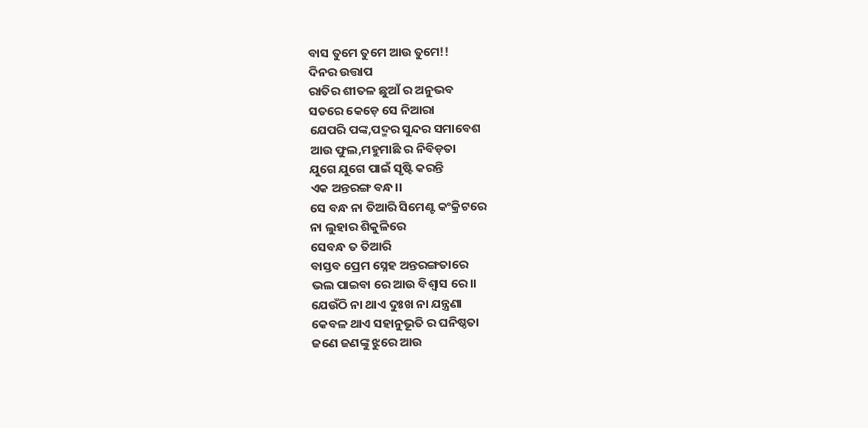ବାସ ତୁମେ ତୁମେ ଆଉ ତୁମେ!!
ଦିନର ଉତ୍ତାପ
ରାତିର ଶୀତଳ ଛୁଆଁ ର ଅନୁଭବ
ସତରେ କେଡ଼େ ସେ ନିଆରା
ଯେପରି ପଙ୍କ,ପଦ୍ମର ସୁନ୍ଦର ସମାବେଶ
ଆଉ ଫୁଲ,ମହୁମାଛି ର ନିବିଡ଼ତା
ଯୁଗେ ଯୁଗେ ପାଇଁ ସୃଷ୍ଟି କରନ୍ତି
ଏକ ଅନ୍ତରଙ୍ଗ ବନ୍ଧ।।
ସେ ବନ୍ଧ ନା ତିଆରି ସିମେଣ୍ଟ କଂକ୍ରିଟରେ
ନା ଲୁହାର ଶିକୁଳିରେ
ସେବନ୍ଧ ତ ତିଆରି
ବାସ୍ତବ ପ୍ରେମ ସ୍ନେହ ଅନ୍ତରଙ୍ଗତାରେ
ଭଲ ପାଇବା ରେ ଆଉ ବିଶ୍ୱାସ ରେ।।
ଯେଉଁଠି ନା ଥାଏ ଦୁଃଖ ନା ଯନ୍ତ୍ରଣା
କେବଳ ଥାଏ ସହାନୁଭୂତି ର ଘନିଷ୍ଠତା
ଜଣେ ଜଣଙ୍କୁ ଝୁରେ ଆଉ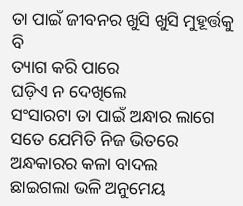ତା ପାଇଁ ଜୀବନର ଖୁସି ଖୁସି ମୁହୂର୍ତ୍ତକୁ ବି
ତ୍ୟାଗ କରି ପାରେ
ଘଡ଼ିଏ ନ ଦେଖିଲେ
ସଂସାରଟା ତା ପାଇଁ ଅନ୍ଧାର ଲାଗେ
ସତେ ଯେମିତି ନିଜ ଭିତରେ
ଅନ୍ଧକାରର କଳା ବାଦଲ
ଛାଇଗଲା ଭଳି ଅନୁମେୟ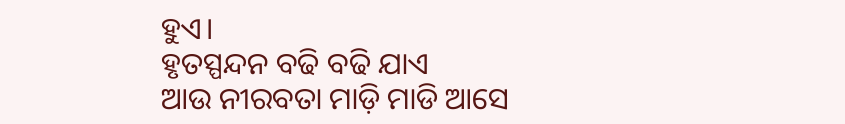ହୁଏ।
ହୃତସ୍ପନ୍ଦନ ବଢି ବଢି ଯାଏ
ଆଉ ନୀରବତା ମାଡ଼ି ମାଡି ଆସେ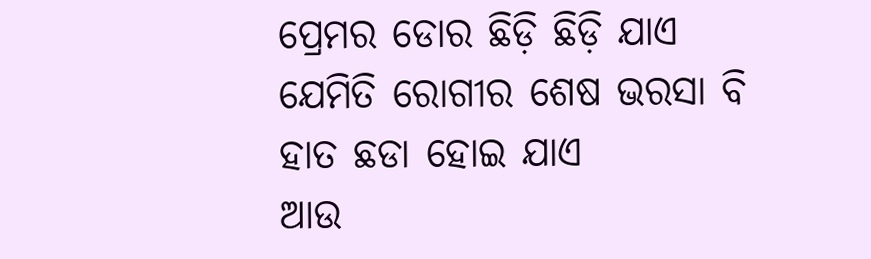ପ୍ରେମର ଡୋର ଛିଡ଼ି ଛିଡ଼ି ଯାଏ
ଯେମିତି ରୋଗୀର ଶେଷ ଭରସା ବି
ହାତ ଛଡା ହୋଇ ଯାଏ
ଆଉ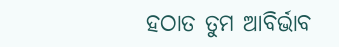ହଠାତ ତୁମ ଆବିର୍ଭାବ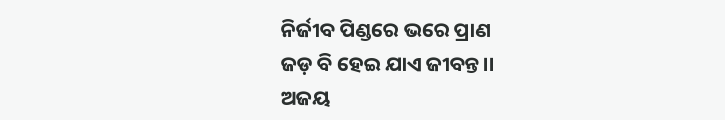ନିର୍ଜୀବ ପିଣ୍ଡରେ ଭରେ ପ୍ରାଣ
ଜଡ଼ ବି ହେଇ ଯାଏ ଜୀବନ୍ତ।।
ଅଜୟ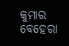କୁମାର ବେହେରା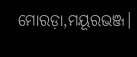ମୋରଡ଼ା,ମୟୂରଭଞ୍ଜ।